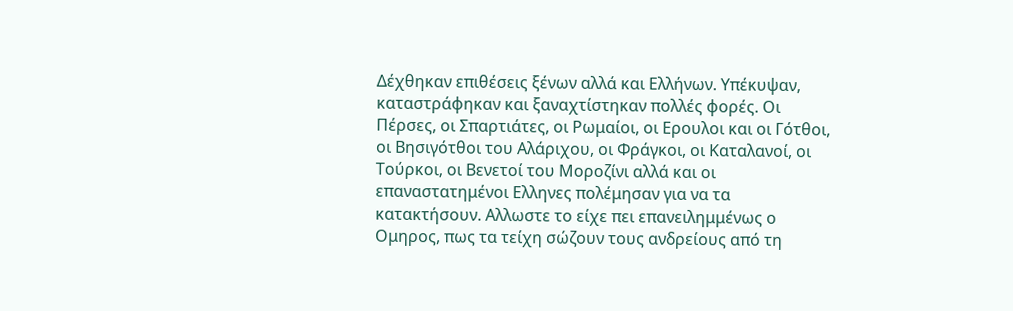Δέχθηκαν επιθέσεις ξένων αλλά και Ελλήνων. Υπέκυψαν, καταστράφηκαν και ξαναχτίστηκαν πολλές φορές. Οι Πέρσες, οι Σπαρτιάτες, οι Ρωμαίοι, οι Ερουλοι και οι Γότθοι, οι Βησιγότθοι του Αλάριχου, οι Φράγκοι, οι Καταλανοί, οι Τούρκοι, οι Βενετοί του Μοροζίνι αλλά και οι επαναστατημένοι Ελληνες πολέμησαν για να τα κατακτήσουν. Αλλωστε το είχε πει επανειλημμένως ο Ομηρος, πως τα τείχη σώζουν τους ανδρείους από τη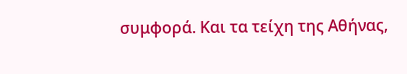συμφορά. Και τα τείχη της Αθήνας,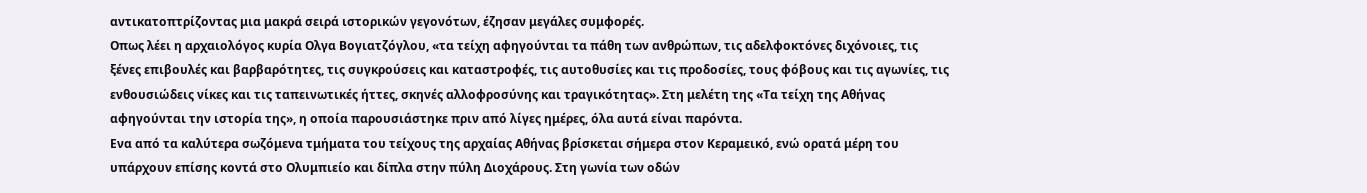αντικατοπτρίζοντας μια μακρά σειρά ιστορικών γεγονότων, έζησαν μεγάλες συμφορές.
Οπως λέει η αρχαιολόγος κυρία Ολγα Βογιατζόγλου, «τα τείχη αφηγούνται τα πάθη των ανθρώπων, τις αδελφοκτόνες διχόνοιες, τις ξένες επιβουλές και βαρβαρότητες, τις συγκρούσεις και καταστροφές, τις αυτοθυσίες και τις προδοσίες, τους φόβους και τις αγωνίες, τις ενθουσιώδεις νίκες και τις ταπεινωτικές ήττες, σκηνές αλλοφροσύνης και τραγικότητας». Στη μελέτη της «Τα τείχη της Αθήνας αφηγούνται την ιστορία της», η οποία παρουσιάστηκε πριν από λίγες ημέρες, όλα αυτά είναι παρόντα.
Ενα από τα καλύτερα σωζόμενα τμήματα του τείχους της αρχαίας Αθήνας βρίσκεται σήμερα στον Κεραμεικό, ενώ ορατά μέρη του υπάρχουν επίσης κοντά στο Ολυμπιείο και δίπλα στην πύλη Διοχάρους. Στη γωνία των οδών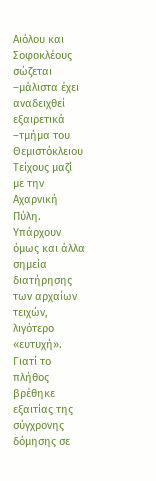Αιόλου και Σοφοκλέους σώζεται –μάλιστα έχει αναδειχθεί εξαιρετικά –τμήμα του Θεμιστόκλειου Τείχους μαζί με την Αχαρνική Πύλη. Υπάρχουν όμως και άλλα σημεία διατήρησης των αρχαίων τειχών, λιγότερο «ευτυχή». Γιατί το πλήθος βρέθηκε εξαιτίας της σύγχρονης δόμησης σε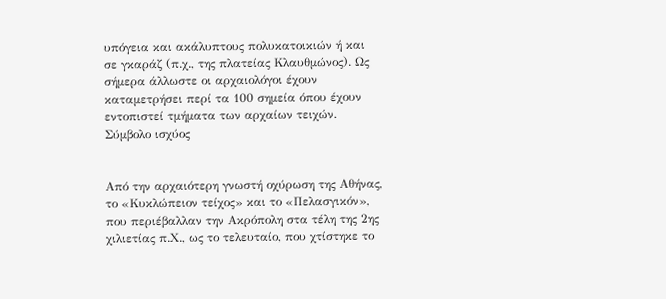υπόγεια και ακάλυπτους πολυκατοικιών ή και σε γκαράζ (π.χ., της πλατείας Κλαυθμώνος). Ως σήμερα άλλωστε οι αρχαιολόγοι έχουν καταμετρήσει περί τα 100 σημεία όπου έχουν εντοπιστεί τμήματα των αρχαίων τειχών.
Σύμβολο ισχύος


Από την αρχαιότερη γνωστή οχύρωση της Αθήνας, το «Κυκλώπειον τείχος» και το «Πελασγικόν», που περιέβαλλαν την Ακρόπολη στα τέλη της 2ης χιλιετίας π.Χ., ως το τελευταίο, που χτίστηκε το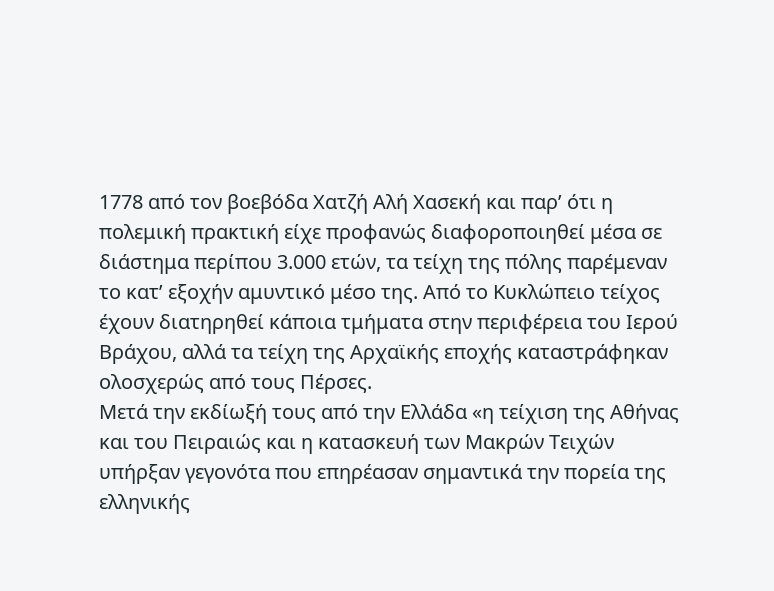1778 από τον βοεβόδα Χατζή Αλή Χασεκή και παρ’ ότι η πολεμική πρακτική είχε προφανώς διαφοροποιηθεί μέσα σε διάστημα περίπου 3.000 ετών, τα τείχη της πόλης παρέμεναν το κατ’ εξοχήν αμυντικό μέσο της. Από το Κυκλώπειο τείχος έχουν διατηρηθεί κάποια τμήματα στην περιφέρεια του Ιερού Βράχου, αλλά τα τείχη της Αρχαϊκής εποχής καταστράφηκαν ολοσχερώς από τους Πέρσες.
Μετά την εκδίωξή τους από την Ελλάδα «η τείχιση της Αθήνας και του Πειραιώς και η κατασκευή των Μακρών Τειχών υπήρξαν γεγονότα που επηρέασαν σημαντικά την πορεία της ελληνικής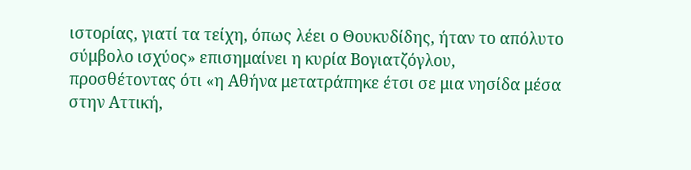ιστορίας, γιατί τα τείχη, όπως λέει ο Θουκυδίδης, ήταν το απόλυτο σύμβολο ισχύος» επισημαίνει η κυρία Βογιατζόγλου, προσθέτοντας ότι «η Αθήνα μετατράπηκε έτσι σε μια νησίδα μέσα στην Αττική,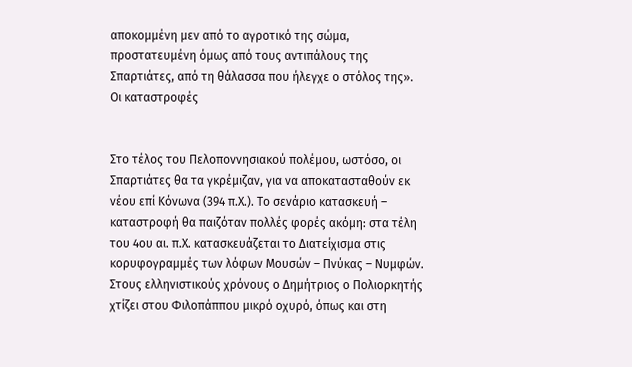αποκομμένη μεν από το αγροτικό της σώμα, προστατευμένη όμως από τους αντιπάλους της Σπαρτιάτες, από τη θάλασσα που ήλεγχε ο στόλος της».
Οι καταστροφές


Στο τέλος του Πελοποννησιακού πολέμου, ωστόσο, οι Σπαρτιάτες θα τα γκρέμιζαν, για να αποκατασταθούν εκ νέου επί Κόνωνα (394 π.Χ.). Το σενάριο κατασκευή – καταστροφή θα παιζόταν πολλές φορές ακόμη: στα τέλη του 4ου αι. π.Χ. κατασκευάζεται το Διατείχισμα στις κορυφογραμμές των λόφων Μουσών – Πνύκας – Νυμφών. Στους ελληνιστικούς χρόνους ο Δημήτριος ο Πολιορκητής χτίζει στου Φιλοπάππου μικρό οχυρό, όπως και στη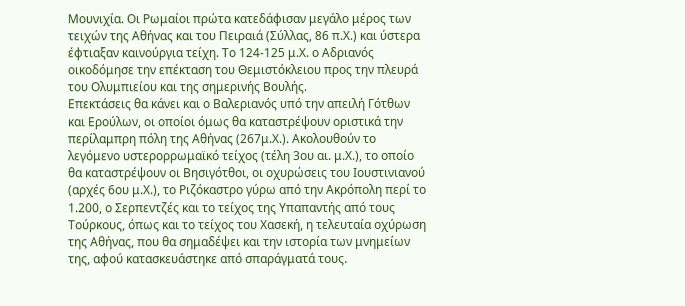Μουνιχία. Οι Ρωμαίοι πρώτα κατεδάφισαν μεγάλο μέρος των τειχών της Αθήνας και του Πειραιά (Σύλλας, 86 π.Χ.) και ύστερα έφτιαξαν καινούργια τείχη. Το 124-125 μ.Χ. ο Αδριανός οικοδόμησε την επέκταση του Θεμιστόκλειου προς την πλευρά του Ολυμπιείου και της σημερινής Βουλής.
Επεκτάσεις θα κάνει και ο Βαλεριανός υπό την απειλή Γότθων και Ερούλων, οι οποίοι όμως θα καταστρέψουν οριστικά την περίλαμπρη πόλη της Αθήνας (267μ.Χ.). Ακολουθούν το λεγόμενο υστερορρωμαϊκό τείχος (τέλη 3ου αι. μ.Χ.), το οποίο θα καταστρέψουν οι Βησιγότθοι, οι οχυρώσεις του Ιουστινιανού (αρχές 6ου μ.Χ.), το Ριζόκαστρο γύρω από την Ακρόπολη περί το 1.200, ο Σερπεντζές και το τείχος της Υπαπαντής από τους Τούρκους, όπως και το τείχος του Χασεκή, η τελευταία οχύρωση της Αθήνας, που θα σημαδέψει και την ιστορία των μνημείων της, αφού κατασκευάστηκε από σπαράγματά τους.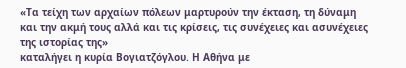«Τα τείχη των αρχαίων πόλεων μαρτυρούν την έκταση, τη δύναμη και την ακμή τους αλλά και τις κρίσεις, τις συνέχειες και ασυνέχειες της ιστορίας της»
καταλήγει η κυρία Βογιατζόγλου. Η Αθήνα με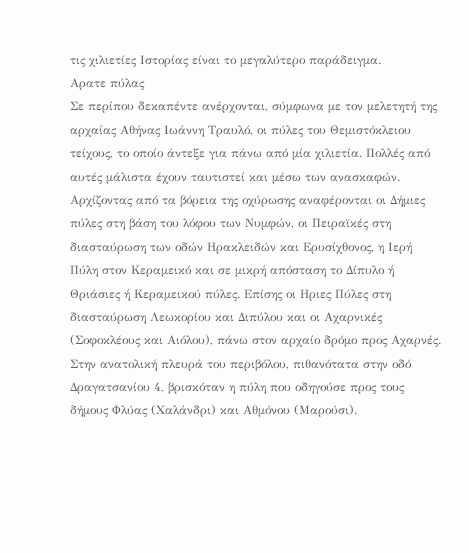τις χιλιετίες Ιστορίας είναι το μεγαλύτερο παράδειγμα.
Αρατε πύλας
Σε περίπου δεκαπέντε ανέρχονται, σύμφωνα με τον μελετητή της αρχαίας Αθήνας Ιωάννη Τραυλό, οι πύλες του Θεμιστόκλειου τείχους, το οποίο άντεξε για πάνω από μία χιλιετία. Πολλές από αυτές μάλιστα έχουν ταυτιστεί και μέσω των ανασκαφών. Αρχίζοντας από τα βόρεια της οχύρωσης αναφέρονται οι Δήμιες πύλες στη βάση του λόφου των Νυμφών, οι Πειραϊκές στη διασταύρωση των οδών Ηρακλειδών και Ερυσίχθονος, η Ιερή Πύλη στον Κεραμεικό και σε μικρή απόσταση το Δίπυλο ή Θριάσιες ή Κεραμεικού πύλες. Επίσης οι Ηριες Πύλες στη διασταύρωση Λεωκορίου και Διπύλου και οι Αχαρνικές (Σοφοκλέους και Αιόλου), πάνω στον αρχαίο δρόμο προς Αχαρνές.
Στην ανατολική πλευρά του περιβόλου, πιθανότατα στην οδό Δραγατσανίου 4, βρισκόταν η πύλη που οδηγούσε προς τους δήμους Φλύας (Χαλάνδρι) και Αθμόνου (Μαρούσι).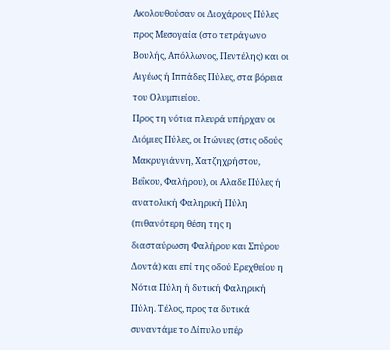Ακολουθούσαν οι Διοχάρους Πύλες προς Μεσογαία (στο τετράγωνο Βουλής, Απόλλωνος, Πεντέλης) και οι Αιγέως ή Ιππάδες Πύλες, στα βόρεια του Ολυμπιείου.
Προς τη νότια πλευρά υπήρχαν οι Διόμιες Πύλες, οι Ιτώνιες (στις οδούς Μακρυγιάννη, Χατζηχρήστου, Βεΐκου, Φαλήρου), οι Αλαδε Πύλες ή ανατολική Φαληρική Πύλη (πιθανότερη θέση της η διασταύρωση Φαλήρου και Σπύρου Δοντά) και επί της οδού Ερεχθείου η Νότια Πύλη ή δυτική Φαληρική Πύλη. Τέλος, προς τα δυτικά συναντάμε το Δίπυλο υπέρ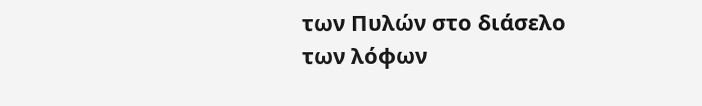των Πυλών στο διάσελο των λόφων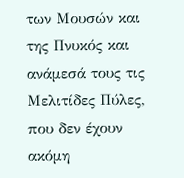των Μουσών και της Πνυκός και ανάμεσά τους τις Μελιτίδες Πύλες, που δεν έχουν ακόμη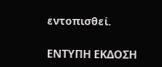εντοπισθεί.

ΕΝΤΥΠΗ ΕΚΔΟΣΗ